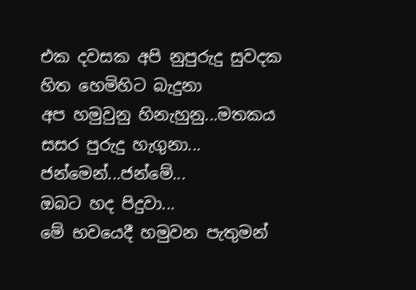එක දවසක අපි නුපුරුදු සුවදක
හිත හෙමිහිට බැදුනා
අප හමුවුනු හිනැහුනු...මතකය
සසර පුරුදු හැගුනා...
ජන්මෙන්...ජන්මේ...
ඔබට හද පිදුවා...
මේ භවයෙදී හමුවන පැතුමන්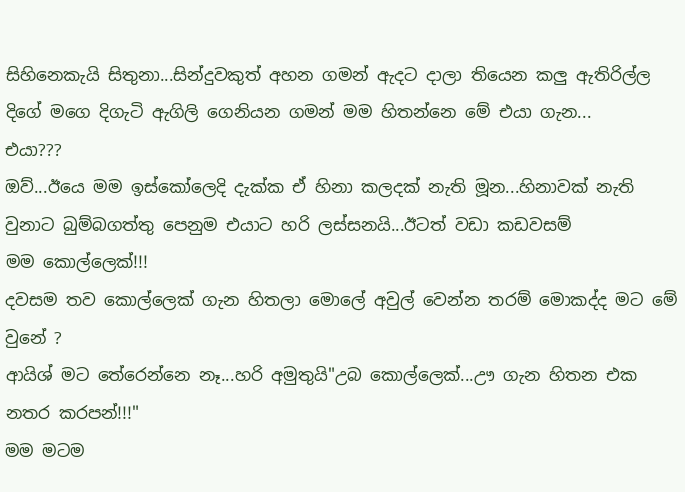සිහිනෙකැයි සිතුනා...සින්දුවකුත් අහන ගමන් ඇදට දාලා තියෙන කලු ඇතිරිල්ල දිගේ මගෙ දිගැටි ඇගිලි ගෙනියන ගමන් මම හිතන්නෙ මේ එයා ගැන...
එයා???
ඔව්...ඊයෙ මම ඉස්කෝලෙදි දැක්ක ඒ හිනා කලදක් නැති මූන...හිනාවක් නැති වුනාට බුම්බගත්තු පෙනුම එයාට හරි ලස්සනයි...ඊටත් වඩා කඩවසම්
මම කොල්ලෙක්!!!
දවසම තව කොල්ලෙක් ගැන හිතලා මොලේ අවුල් වෙන්න තරම් මොකද්ද මට මේ වුනේ ?
ආයිශ් මට තේරෙන්නෙ නෑ...හරි අමුතුයි"උබ කොල්ලෙක්...ඌ ගැන හිතන එක නතර කරපන්!!!"
මම මටම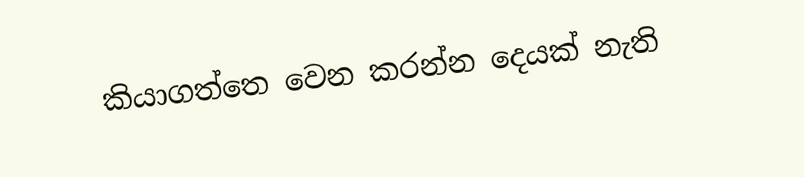කියාගත්තෙ වෙන කරන්න දෙයක් නැති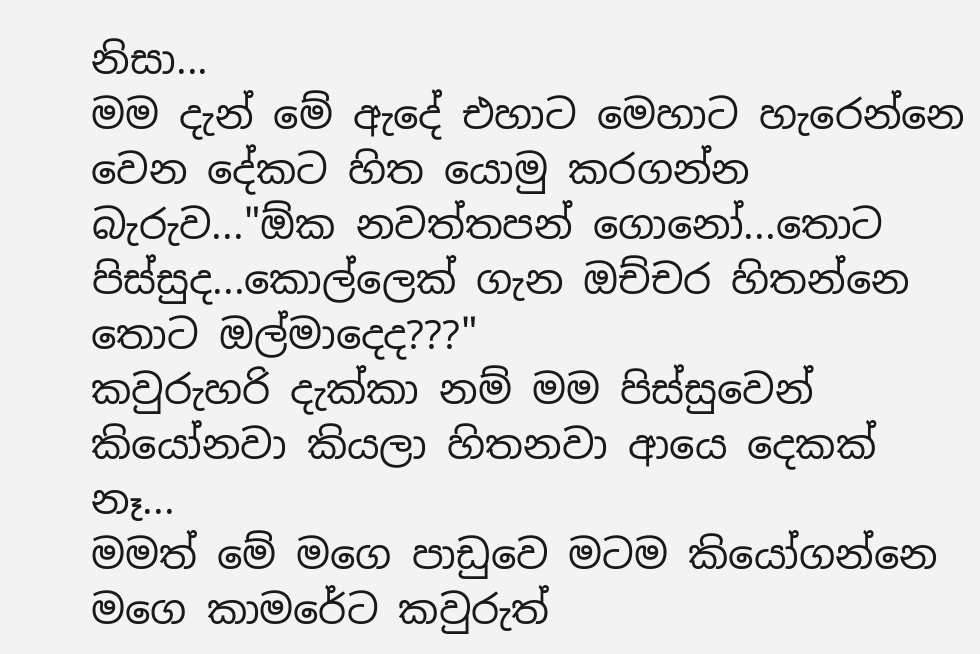නිසා...
මම දැන් මේ ඇදේ එහාට මෙහාට හැරෙන්නෙ වෙන දේකට හිත යොමු කරගන්න බැරුව..."ඕක නවත්තපන් ගොනෝ...තොට පිස්සුද...කොල්ලෙක් ගැන ඔච්චර හිතන්නෙ තොට ඔල්මාදෙද???"
කවුරුහරි දැක්කා නම් මම පිස්සුවෙන් කියෝනවා කියලා හිතනවා ආයෙ දෙකක් නෑ...
මමත් මේ මගෙ පාඩුවෙ මටම කියෝගන්නෙ මගෙ කාමරේට කවුරුත්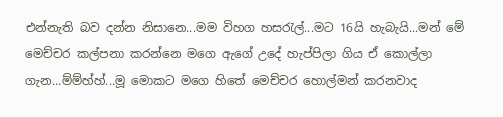එන්නැති බව දන්න නිසානෙ...මම විහග හසරැල්...මට 16යි හැබැයි...මන් මේ මෙච්චර කල්පනා කරන්නෙ මගෙ ඇගේ උදේ හැප්පිලා ගිය ඒ කොල්ලා ගැන...ම්ම්හ්හ්...මූ මොකට මගෙ හිතේ මෙච්චර හොල්මන් කරනවාද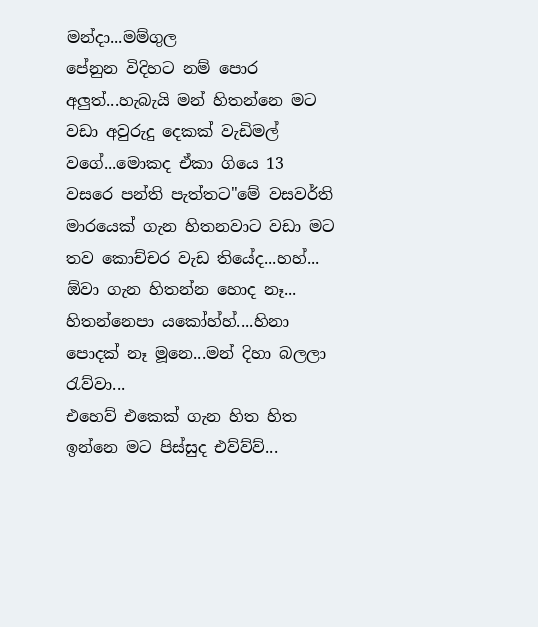මන්දා...මම්ගුල
පේනුන විදිහට නම් පොර අලුත්...හැබැයි මන් හිතන්නෙ මට වඩා අවුරුදු දෙකක් වැඩිමල් වගේ...මොකද ඒකා ගියෙ 13 වසරෙ පන්ති පැත්තට"මේ වසවර්ති මාරයෙක් ගැන හිතනවාට වඩා මට තව කොච්චර වැඩ තියේද...හහ්...
ඕවා ගැන හිතන්න හොද නෑ...
හිතන්නෙපා යකෝහ්හ්....හිනා පොදක් නෑ මූනෙ...මන් දිහා බලලා රැව්වා...
එහෙව් එකෙක් ගැන හිත හිත ඉන්නෙ මට පිස්සුද එව්ව්ව්...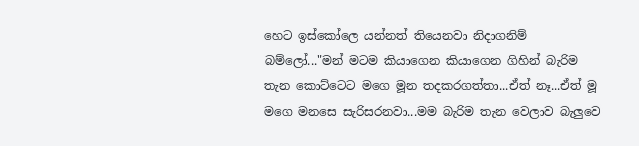හෙට ඉස්කෝලෙ යන්නත් තියෙනවා නිදාගනිම් බම්ලෝ..."මන් මටම කියාගෙන කියාගෙන ගිහින් බැරිම තැන කොට්ටෙට මගෙ මූන තදකරගත්තා...ඒත් නෑ...ඒත් මූ මගෙ මනසෙ සැරිසරනවා...මම බැරිම තැන වෙලාව බැලුවෙ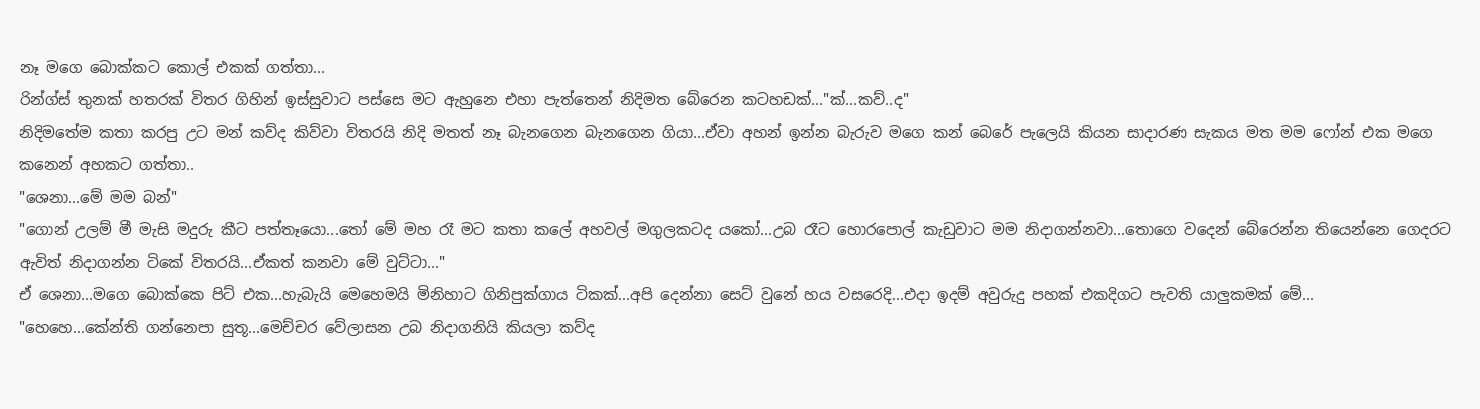නෑ මගෙ බොක්කට කොල් එකක් ගත්තා...
රින්ග්ස් තුනක් හතරක් විතර ගිහින් ඉස්සුවාට පස්සෙ මට ඇහුනෙ එහා පැත්තෙන් නිදිමත බේරෙන කටහඩක්..."ක්...කව්..ද"
නිදිමතේම කතා කරපු උට මන් කව්ද කිව්වා විතරයි නිදි මතත් නෑ බැනගෙන බැනගෙන ගියා...ඒවා අහන් ඉන්න බැරුව මගෙ කන් බෙරේ පැලෙයි කියන සාදාරණ සැකය මත මම ෆෝන් එක මගෙ කනෙන් අහකට ගත්තා..
"ශෙනා...මේ මම බන්"
"ගොන් උලම් මී මැසි මදුරු කීට පත්තෑයො...තෝ මේ මහ රෑ මට කතා කලේ අහවල් මගුලකටද යකෝ...උබ රෑට හොරපොල් කැඩුවාට මම නිදාගන්නවා...තොගෙ වදෙන් බේරෙන්න තියෙන්නෙ ගෙදරට ඇවිත් නිදාගන්න ටිකේ විතරයි...ඒකත් කනවා මේ වුට්ටා..."
ඒ ශෙනා...මගෙ බොක්කෙ පිට් එක...හැබැයි මෙහෙමයි මිනිහාට ගිනිපුක්ගාය ටිකක්...අපි දෙන්නා සෙට් වුනේ හය වසරෙදි...එදා ඉදම් අවුරුදු පහක් එකදිගට පැවති යාලුකමක් මේ...
"හෙහෙ...කේන්ති ගන්නෙපා සුතූ...මෙච්චර වේලාසන උබ නිදාගනියි කියලා කව්ද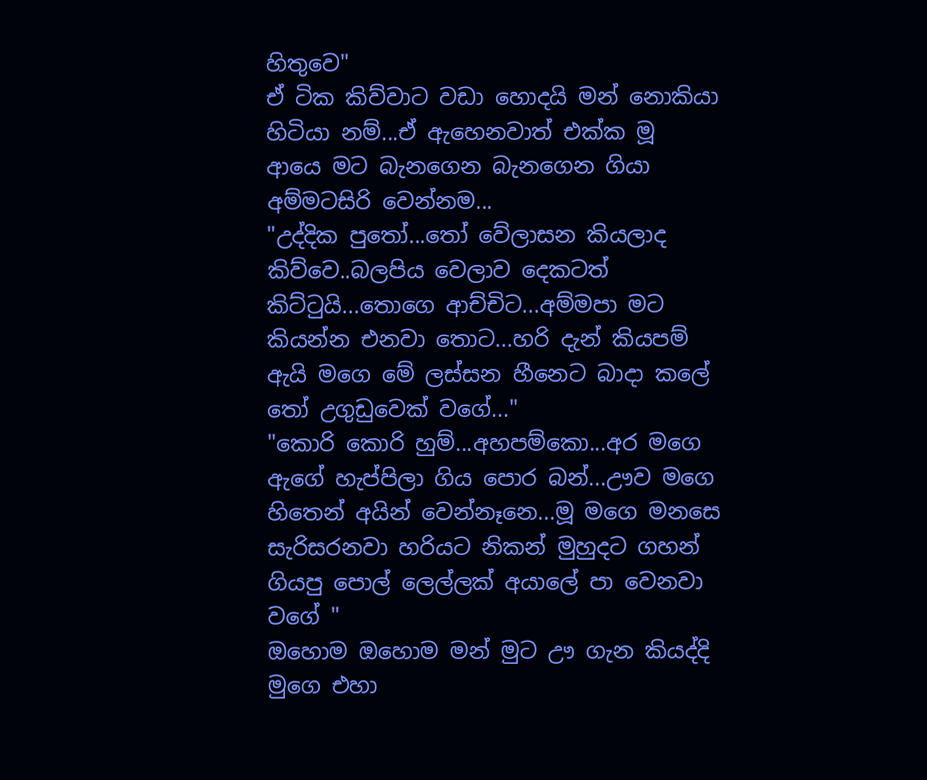හිතුවෙ"
ඒ ටික කිව්වාට වඩා හොදයි මන් නොකියා හිටියා නම්...ඒ ඇහෙනවාත් එක්ක මූ ආයෙ මට බැනගෙන බැනගෙන ගියා අම්මටසිරි වෙන්නම...
"උද්දික පුතෝ...තෝ වේලාසන කියලාද කිව්වෙ..බලපිය වෙලාව දෙකටත් කිට්ටුයි...තොගෙ ආච්චිට...අම්මපා මට කියන්න එනවා තොට...හරි දැන් කියපම් ඇයි මගෙ මේ ලස්සන හීනෙට බාදා කලේ තෝ උගුඩුවෙක් වගේ..."
"කොරි කොරි හුම්...අහපම්කො...අර මගෙ ඇගේ හැප්පිලා ගිය පොර බන්...ඌව මගෙ හිතෙන් අයින් වෙන්නෑනෙ...මූ මගෙ මනසෙ සැරිසරනවා හරියට නිකන් මුහුදට ගහන් ගියපු පොල් ලෙල්ලක් අයාලේ පා වෙනවා වගේ "
ඔහොම ඔහොම මන් මුට ඌ ගැන කියද්දි මුගෙ එහා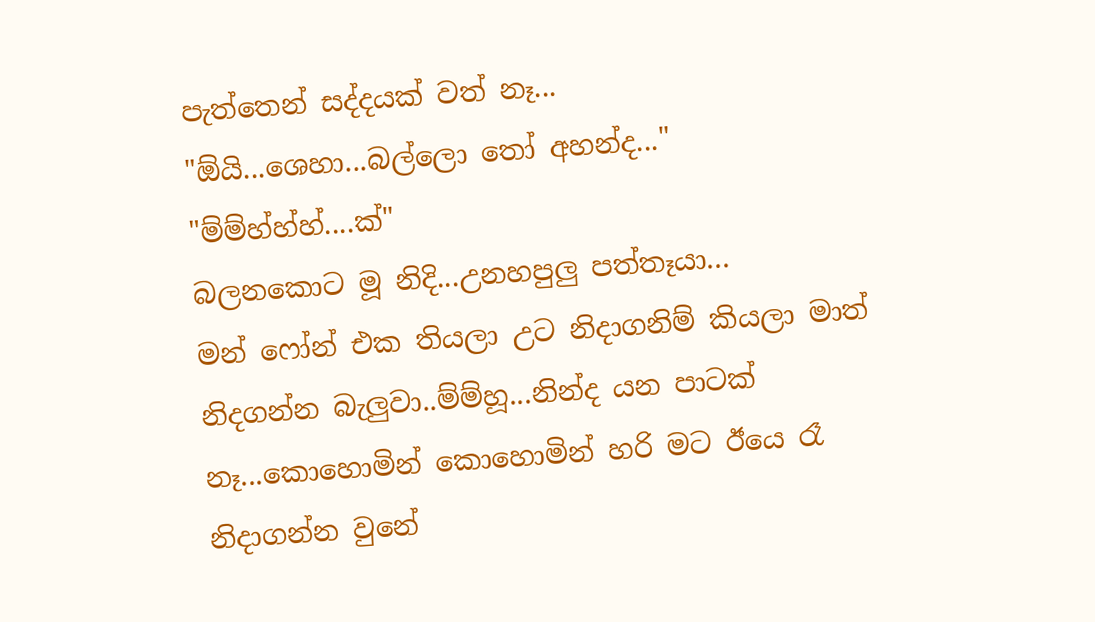පැත්තෙන් සද්දයක් වත් නෑ...
"ඕයි...ශෙහා...බල්ලො තෝ අහන්ද..."
"ම්ම්හ්හ්හ්....ක්"
බලනකොට මූ නිදි...උනහපුලු පත්තෑයා...
මන් ෆෝන් එක තියලා උට නිදාගනිම් කියලා මාත් නිදගන්න බැලුවා..ම්ම්හූ...නින්ද යන පාටක් නෑ...කොහොමින් කොහොමින් හරි මට ඊයෙ රෑ නිදාගන්න වුනේ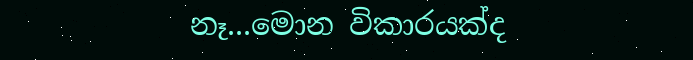නෑ...මොන විකාරයක්ද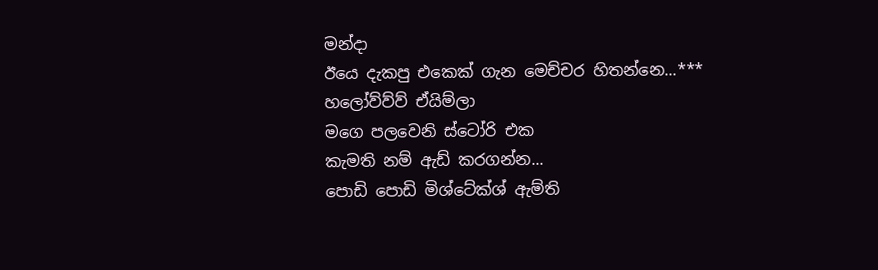මන්දා
ඊයෙ දැකපු එකෙක් ගැන මෙච්චර හිතන්නෙ...***
හලෝව්ව්ව් ඒයිම්ලා
මගෙ පලවෙනි ස්ටෝරි එක
කැමති නම් ඇඩ් කරගන්න...
පොඩි පොඩි මිශ්ටේක්ශ් ඇම්ති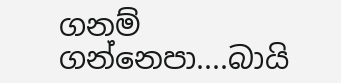ගනම් ගන්නෙපා....බායි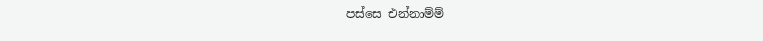පස්සෙ එන්නාම්ම්